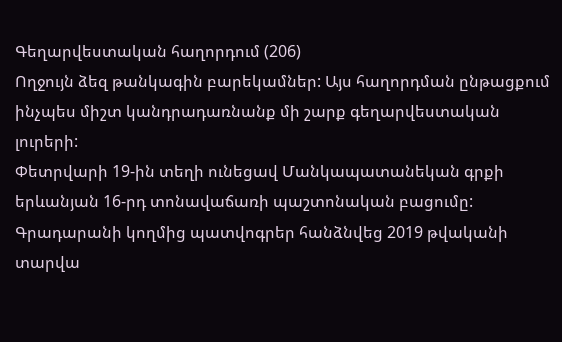Գեղարվեստական հաղորդում (206)
Ողջույն ձեզ թանկագին բարեկամներ: Այս հաղորդման ընթացքում ինչպես միշտ կանդրադառնանք մի շարք գեղարվեստական լուրերի:
Փետրվարի 19-ին տեղի ունեցավ Մանկապատանեկան գրքի երևանյան 16-րդ տոնավաճառի պաշտոնական բացումը: Գրադարանի կողմից պատվոգրեր հանձնվեց 2019 թվականի տարվա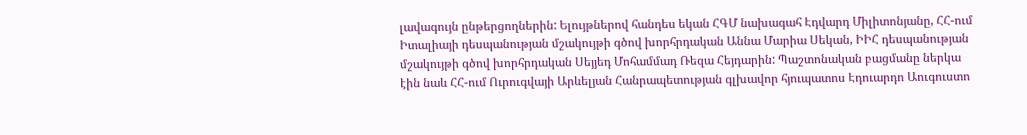լավագույն ընթերցողներին: Ելույթներով հանդես եկան ՀԳՄ նախագահ Էդվարդ Միլիտոնյանը, ՀՀ-ում Իտալիայի դեսպանության մշակույթի գծով խորհրդական Աննա Մարիա Սեկան, ԻԻՀ դեսպանության մշակույթի գծով խորհրդական Սեյյեդ Մոհամմադ Ռեզա Հեյդարին: Պաշտոնական բացմանը ներկա էին նաև ՀՀ-ում Ուրուգվայի Արևելյան Հանրապետության գլխավոր հյուպատոս Էդուարդո Աուգուստո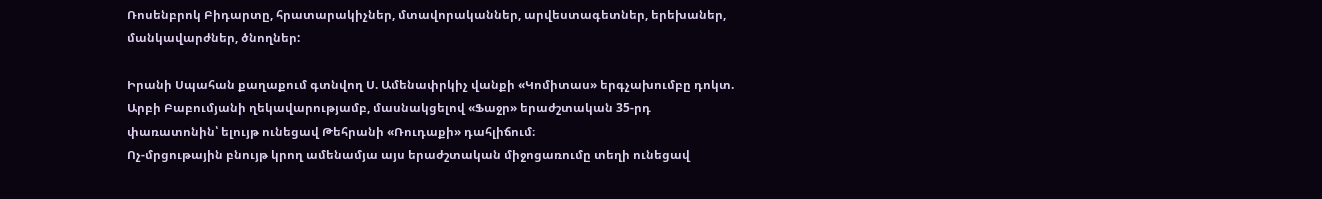Ռոսենբրոկ Բիդարտը, հրատարակիչներ, մտավորականներ, արվեստագետներ, երեխաներ, մանկավարժներ, ծնողներ:

Իրանի Սպահան քաղաքում գտնվող Ս. Ամենափրկիչ վանքի «Կոմիտաս» երգչախումբը դոկտ. Արբի Բաբումյանի ղեկավարությամբ, մասնակցելով «Ֆաջր» երաժշտական 35-րդ փառատոնին՝ ելույթ ունեցավ Թեհրանի «Ռուդաքի» դահլիճում։
Ոչ-մրցութային բնույթ կրող ամենամյա այս երաժշտական միջոցառումը տեղի ունեցավ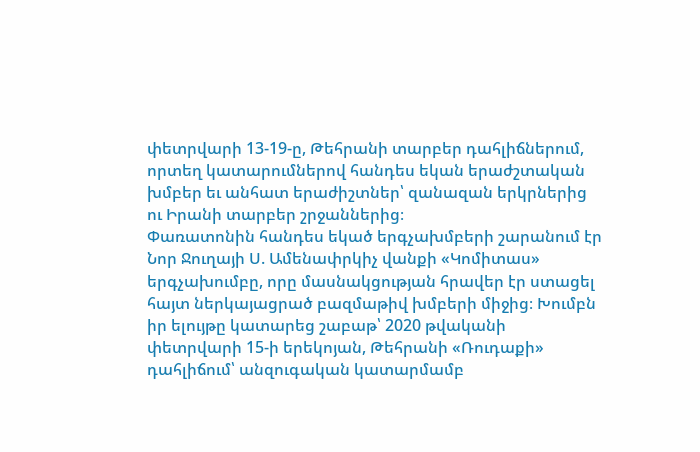փետրվարի 13-19-ը, Թեհրանի տարբեր դահլիճներում, որտեղ կատարումներով հանդես եկան երաժշտական խմբեր եւ անհատ երաժիշտներ՝ զանազան երկրներից ու Իրանի տարբեր շրջաններից։
Փառատոնին հանդես եկած երգչախմբերի շարանում էր Նոր Ջուղայի Ս. Ամենափրկիչ վանքի «Կոմիտաս» երգչախումբը, որը մասնակցության հրավեր էր ստացել հայտ ներկայացրած բազմաթիվ խմբերի միջից։ Խումբն իր ելույթը կատարեց շաբաթ՝ 2020 թվականի փետրվարի 15-ի երեկոյան, Թեհրանի «Ռուդաքի» դահլիճում՝ անզուգական կատարմամբ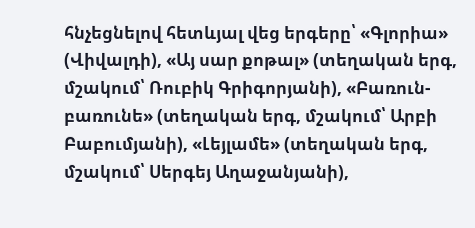հնչեցնելով հետևյալ վեց երգերը՝ «Գլորիա» (Վիվալդի), «Այ սար քոթալ» (տեղական երգ, մշակում՝ Ռուբիկ Գրիգորյանի), «Բառուն-բառունե» (տեղական երգ, մշակում՝ Արբի Բաբումյանի), «Լեյլամե» (տեղական երգ, մշակում՝ Սերգեյ Աղաջանյանի),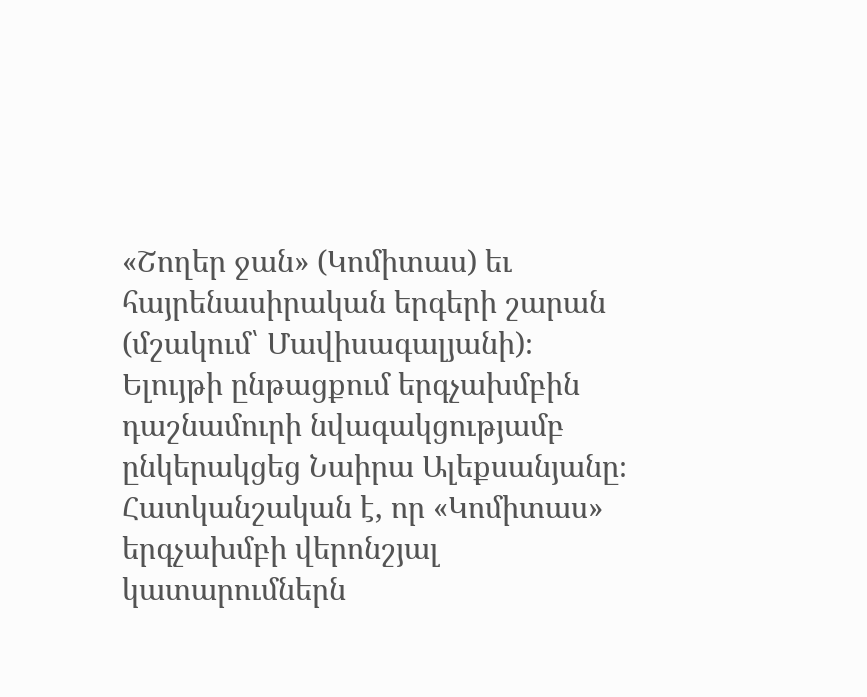«Շողեր ջան» (Կոմիտաս) եւ հայրենասիրական երգերի շարան (մշակում՝ Մավիսագալյանի)։
Ելույթի ընթացքում երգչախմբին դաշնամուրի նվագակցությամբ ընկերակցեց Նաիրա Ալեքսանյանը։
Հատկանշական է, որ «Կոմիտաս» երգչախմբի վերոնշյալ կատարումներն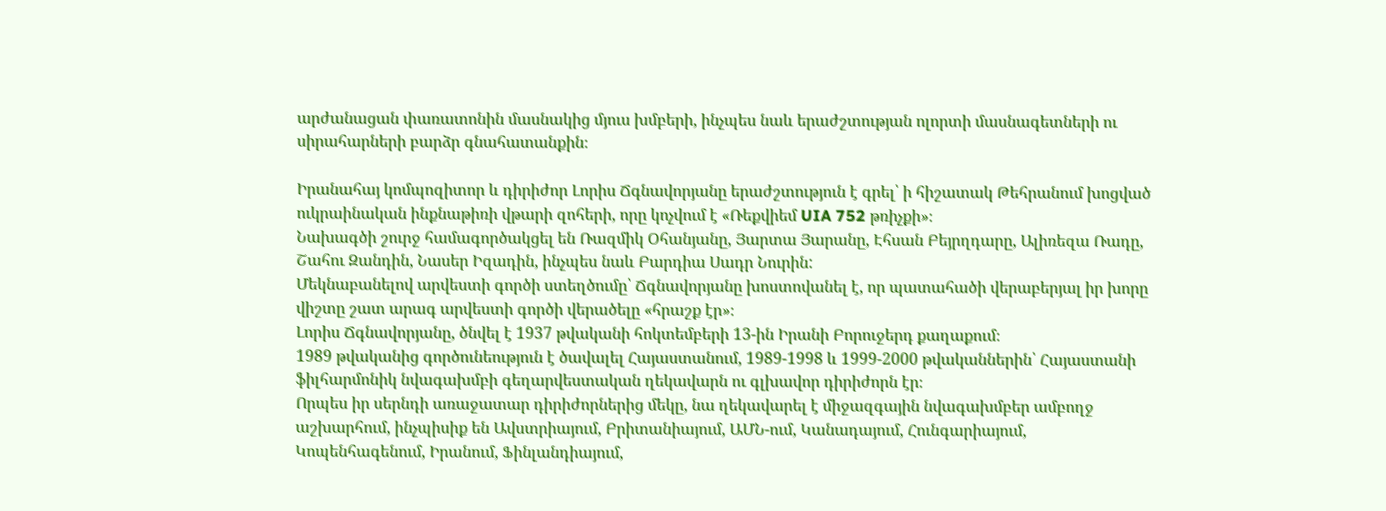արժանացան փառատոնին մասնակից մյուս խմբերի, ինչպես նաև երաժշտության ոլորտի մասնագետների ու սիրահարների բարձր գնահատանքին։

Իրանահայ կոմպոզիտոր և դիրիժոր Լորիս Ճգնավորյանը երաժշտություն է գրել՝ ի հիշատակ Թեհրանում խոցված ուկրաինական ինքնաթիռի վթարի զոհերի, որը կոչվում է «Ռեքվիեմ UIA 752 թռիչքի»։
Նախագծի շուրջ համագործակցել են Ռազմիկ Օհանյանը, Յարտա Յարանը, Էհսան Բեյրղդարը, Ալիռեզա Ռադը, Շահու Զանդին, Նասեր Իզադին, ինչպես նաև Բարդիա Սադր Նուրին:
Մեկնաբանելով արվեստի գործի ստեղծումը՝ Ճգնավորյանը խոստովանել է, որ պատահածի վերաբերյալ իր խորը վիշտը շատ արագ արվեստի գործի վերածելը «հրաշք էր»։
Լորիս Ճգնավորյանը, ծնվել է 1937 թվականի հոկտեմբերի 13-ին Իրանի Բորուջերդ քաղաքում։
1989 թվականից գործունեություն է ծավալել Հայաստանում, 1989-1998 և 1999-2000 թվականներին՝ Հայաստանի ֆիլհարմոնիկ նվագախմբի գեղարվեստական ղեկավարն ու գլխավոր դիրիժորն էր։
Որպես իր սերնդի առաջատար դիրիժորներից մեկը, նա ղեկավարել է միջազգային նվագախմբեր ամբողջ աշխարհում, ինչպիսիք են Ավստրիայում, Բրիտանիայում, ԱՄՆ-ում, Կանադայում, Հունգարիայում, Կոպենհագենում, Իրանում, Ֆինլանդիայում,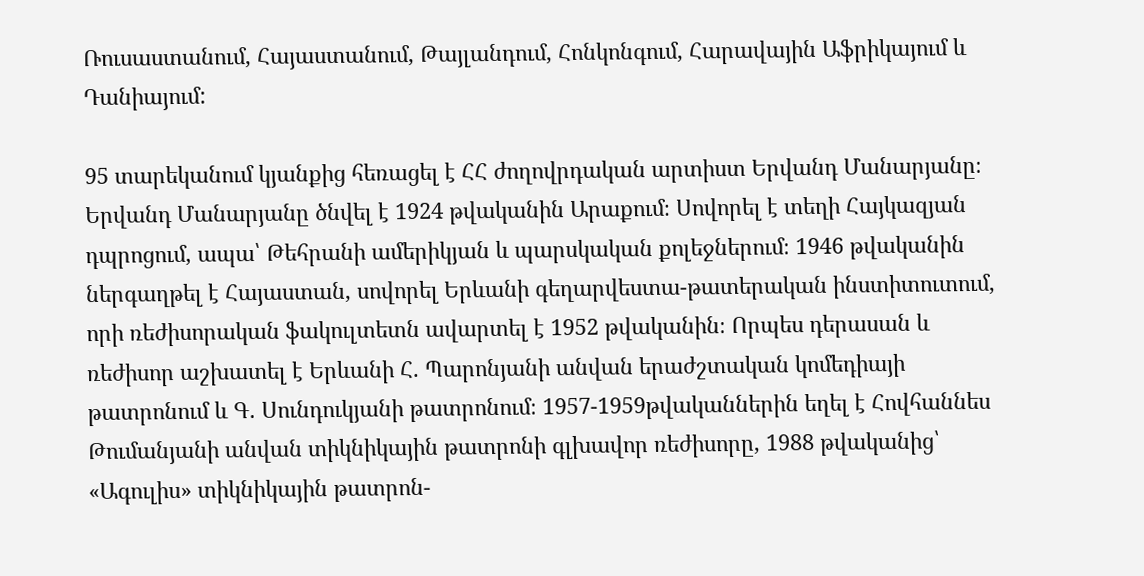Ռուսաստանում, Հայաստանում, Թայլանդում, Հոնկոնգում, Հարավային Աֆրիկայում և Դանիայում:

95 տարեկանում կյանքից հեռացել է ՀՀ ժողովրդական արտիստ Երվանդ Մանարյանը։
Երվանդ Մանարյանը ծնվել է 1924 թվականին Արաքում։ Սովորել է տեղի Հայկազյան դպրոցում, ապա՝ Թեհրանի ամերիկյան և պարսկական քոլեջներում։ 1946 թվականին ներգաղթել է Հայաստան, սովորել Երևանի գեղարվեստա-թատերական ինստիտուտում, որի ռեժիսորական ֆակուլտետն ավարտել է 1952 թվականին։ Որպես դերասան և ռեժիսոր աշխատել է Երևանի Հ. Պարոնյանի անվան երաժշտական կոմեդիայի թատրոնում և Գ. Սունդուկյանի թատրոնում։ 1957-1959թվականներին եղել է Հովհաննես Թումանյանի անվան տիկնիկային թատրոնի գլխավոր ռեժիսորը, 1988 թվականից՝ «Ագուլիս» տիկնիկային թատրոն-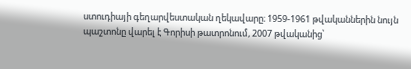ստուդիայի գեղարվեստական ղեկավարը։ 1959-1961 թվականներին նույն պաշտոնը վարել է Գորիսի թատրոնում, 2007 թվականից՝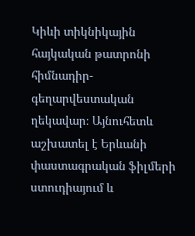Կիևի տիկնիկային հայկական թատրոնի հիմնադիր-գեղարվեստական ղեկավար։ Այնուհետև աշխատել է Երևանի փաստագրական ֆիլմերի ստուդիայում և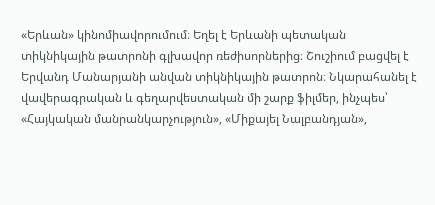«Երևան» կինոմիավորումում։ Եղել է Երևանի պետական տիկնիկային թատրոնի գլխավոր ռեժիսորներից։ Շուշիում բացվել է Երվանդ Մանարյանի անվան տիկնիկային թատրոն։ Նկարահանել է վավերագրական և գեղարվեստական մի շարք ֆիլմեր, ինչպես՝ «Հայկական մանրանկարչություն», «Միքայել Նալբանդյան»,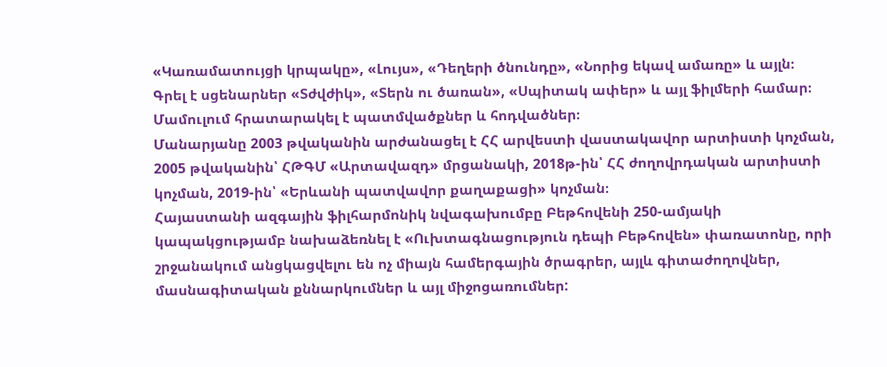«Կառամատույցի կրպակը», «Լույս», «Դեղերի ծնունդը», «Նորից եկավ ամառը» և այլն։
Գրել է սցենարներ «Տժվժիկ», «Տերն ու ծառան», «Սպիտակ ափեր» և այլ ֆիլմերի համար։ Մամուլում հրատարակել է պատմվածքներ և հոդվածներ։
Մանարյանը 2003 թվականին արժանացել է ՀՀ արվեստի վաստակավոր արտիստի կոչման, 2005 թվականին՝ ՀԹԳՄ «Արտավազդ» մրցանակի, 2018թ-ին՝ ՀՀ ժողովրդական արտիստի կոչման, 2019-ին՝ «Երևանի պատվավոր քաղաքացի» կոչման։
Հայաստանի ազգային ֆիլհարմոնիկ նվագախումբը Բեթհովենի 250-ամյակի կապակցությամբ նախաձեռնել է «Ուխտագնացություն դեպի Բեթհովեն» փառատոնը, որի շրջանակում անցկացվելու են ոչ միայն համերգային ծրագրեր, այլև գիտաժողովներ, մասնագիտական քննարկումներ և այլ միջոցառումներ: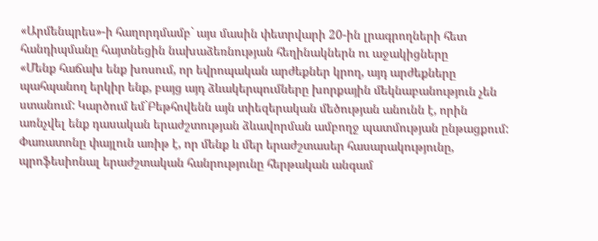«Արմենպրես»-ի հաղորդմամբ` այս մասին փետրվարի 20-ին լրագրողների հետ հանդիպմանը հայտնեցին նախաձեռնության հեղինակներն ու աջակիցները
«Մենք հաճախ ենք խոսում, որ եվրոպական արժեքներ կրող, այդ արժեքները պահպանող երկիր ենք, բայց այդ ձևակերպումները խորքային մեկնաբանություն չեն ստանում: Կարծում եմ`Բեթհովենն այն տիեզերական մեծության անունն է, որին առնչվել ենք դասական երաժշտության ձևավորման ամբողջ պատմության ընթացքում: Փառատոնը փայլուն առիթ է, որ մենք և մեր երաժշտասեր հասարակությունը, պրոֆեսիոնալ երաժշտական հանրությունը հերթական անգամ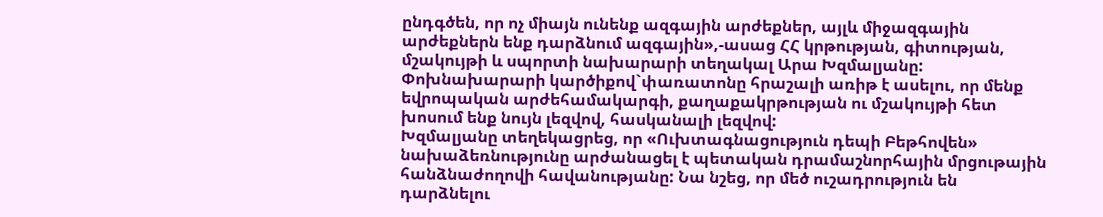ընդգծեն, որ ոչ միայն ունենք ազգային արժեքներ, այլև միջազգային արժեքներն ենք դարձնում ազգային»,-ասաց ՀՀ կրթության, գիտության, մշակույթի և սպորտի նախարարի տեղակալ Արա Խզմալյանը:
Փոխնախարարի կարծիքով`փառատոնը հրաշալի առիթ է ասելու, որ մենք եվրոպական արժեհամակարգի, քաղաքակրթության ու մշակույթի հետ խոսում ենք նույն լեզվով, հասկանալի լեզվով:
Խզմալյանը տեղեկացրեց, որ «Ուխտագնացություն դեպի Բեթհովեն» նախաձեռնությունը արժանացել է պետական դրամաշնորհային մրցութային հանձնաժողովի հավանությանը: Նա նշեց, որ մեծ ուշադրություն են դարձնելու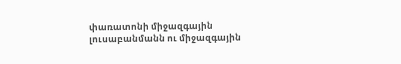փառատոնի միջազգային լուսաբանմանն ու միջազգային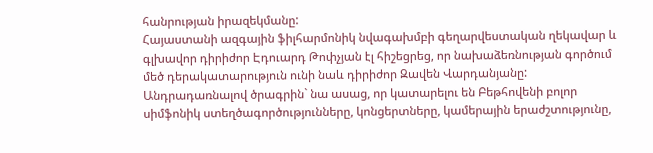հանրության իրազեկմանը:
Հայաստանի ազգային ֆիլհարմոնիկ նվագախմբի գեղարվեստական ղեկավար և գլխավոր դիրիժոր Էդուարդ Թոփչյան էլ հիշեցրեց, որ նախաձեռնության գործում մեծ դերակատարություն ունի նաև դիրիժոր Զավեն Վարդանյանը:
Անդրադառնալով ծրագրին` նա ասաց, որ կատարելու են Բեթհովենի բոլոր սիմֆոնիկ ստեղծագործությունները, կոնցերտները, կամերային երաժշտությունը,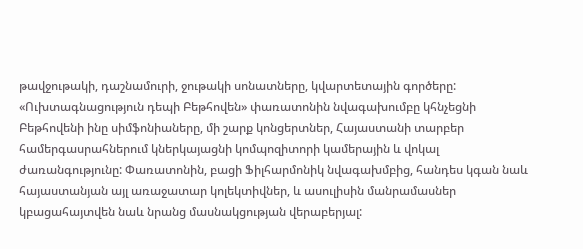թավջութակի, դաշնամուրի, ջութակի սոնատները, կվարտետային գործերը:
«Ուխտագնացություն դեպի Բեթհովեն» փառատոնին նվագախումբը կհնչեցնի Բեթհովենի ինը սիմֆոնիաները, մի շարք կոնցերտներ, Հայաստանի տարբեր համերգասրահներում կներկայացնի կոմպոզիտորի կամերային և վոկալ ժառանգությունը: Փառատոնին, բացի Ֆիլհարմոնիկ նվագախմբից, հանդես կգան նաև հայաստանյան այլ առաջատար կոլեկտիվներ, և ասուլիսին մանրամասներ կբացահայտվեն նաև նրանց մասնակցության վերաբերյալ: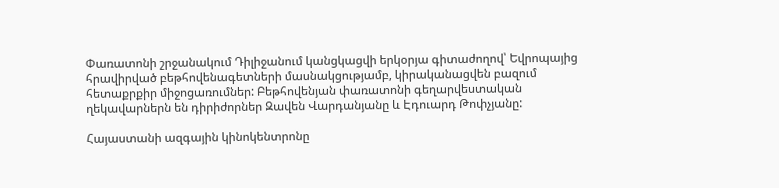Փառատոնի շրջանակում Դիլիջանում կանցկացվի երկօրյա գիտաժողով՝ Եվրոպայից հրավիրված բեթհովենագետների մասնակցությամբ, կիրականացվեն բազում հետաքրքիր միջոցառումներ: Բեթհովենյան փառատոնի գեղարվեստական ղեկավարներն են դիրիժորներ Զավեն Վարդանյանը և Էդուարդ Թոփչյանը:

Հայաստանի ազգային կինոկենտրոնը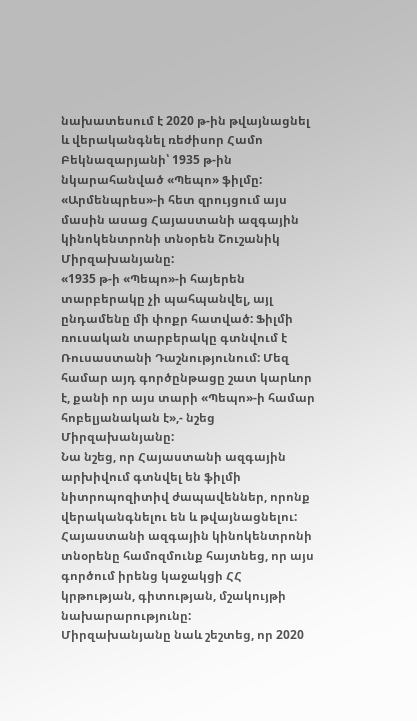նախատեսում է 2020 թ-ին թվայնացնել և վերականգնել ռեժիսոր Համո Բեկնազարյանի՝ 1935 թ-ին նկարահանված «Պեպո» ֆիլմը:
«Արմենպրես»-ի հետ զրույցում այս մասին ասաց Հայաստանի ազգային կինոկենտրոնի տնօրեն Շուշանիկ Միրզախանյանը:
«1935 թ-ի «Պեպո»-ի հայերեն տարբերակը չի պահպանվել, այլ ընդամենը մի փոքր հատված: Ֆիլմի ռուսական տարբերակը գտնվում է Ռուսաստանի Դաշնությունում: Մեզ համար այդ գործընթացը շատ կարևոր է, քանի որ այս տարի «Պեպո»-ի համար հոբելյանական է»,- նշեց Միրզախանյանը:
Նա նշեց, որ Հայաստանի ազգային արխիվում գտնվել են ֆիլմի նիտրոպոզիտիվ ժապավեններ, որոնք վերականգնելու են և թվայնացնելու: Հայաստանի ազգային կինոկենտրոնի տնօրենը համոզմունք հայտնեց, որ այս գործում իրենց կաջակցի ՀՀ կրթության, գիտության, մշակույթի նախարարությունը:
Միրզախանյանը նաև շեշտեց, որ 2020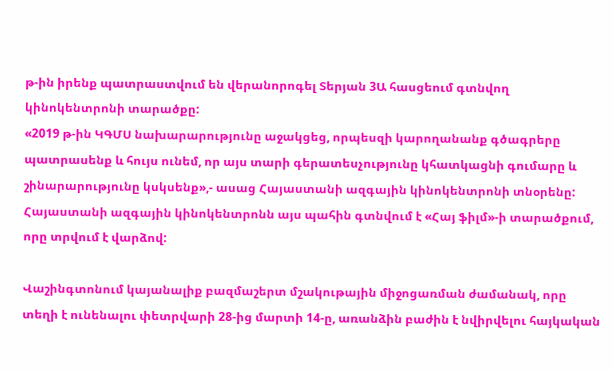թ-ին իրենք պատրաստվում են վերանորոգել Տերյան 3Ա հասցեում գտնվող կինոկենտրոնի տարածքը:
«2019 թ-ին ԿԳՄՍ նախարարությունը աջակցեց, որպեսզի կարողանանք գծագրերը պատրասենք և հույս ունեմ, որ այս տարի գերատեսչությունը կհատկացնի գումարը և շինարարությունը կսկսենք»,- ասաց Հայաստանի ազգային կինոկենտրոնի տնօրենը:
Հայաստանի ազգային կինոկենտրոնն այս պահին գտնվում է «Հայ ֆիլմ»-ի տարածքում, որը տրվում է վարձով:

Վաշինգտոնում կայանալիք բազմաշերտ մշակութային միջոցառման ժամանակ, որը տեղի է ունենալու փետրվարի 28-ից մարտի 14-ը, առանձին բաժին է նվիրվելու հայկական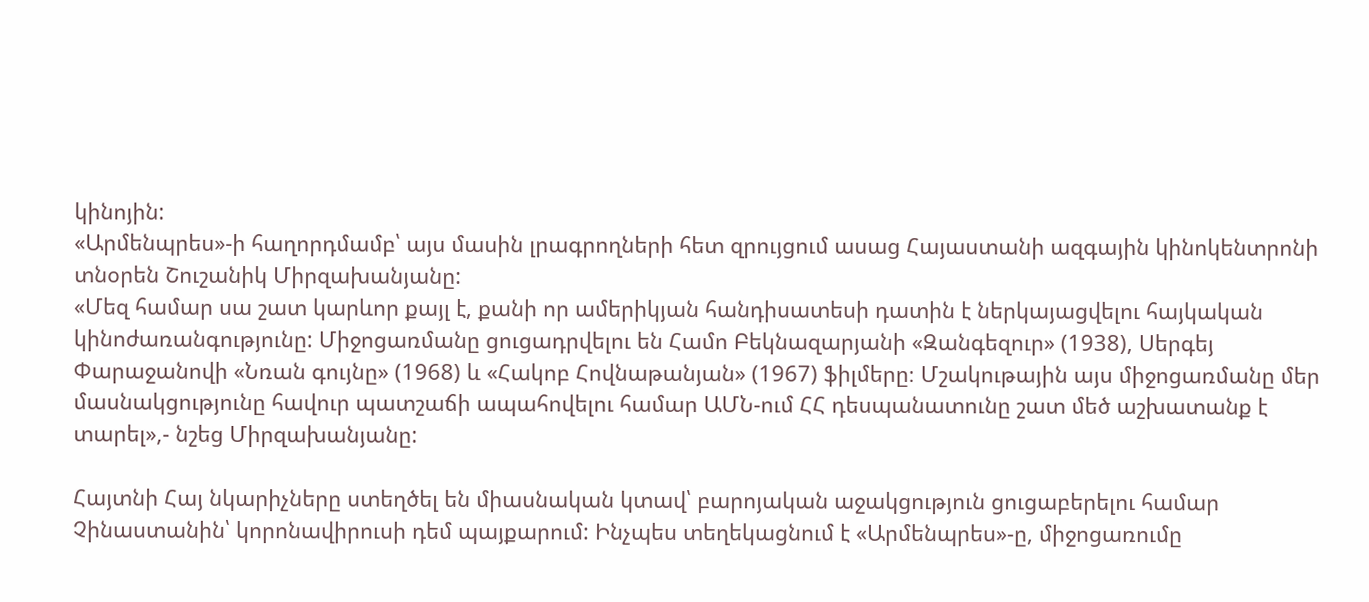կինոյին:
«Արմենպրես»-ի հաղորդմամբ՝ այս մասին լրագրողների հետ զրույցում ասաց Հայաստանի ազգային կինոկենտրոնի տնօրեն Շուշանիկ Միրզախանյանը:
«Մեզ համար սա շատ կարևոր քայլ է, քանի որ ամերիկյան հանդիսատեսի դատին է ներկայացվելու հայկական կինոժառանգությունը: Միջոցառմանը ցուցադրվելու են Համո Բեկնազարյանի «Զանգեզուր» (1938), Սերգեյ Փարաջանովի «Նռան գույնը» (1968) և «Հակոբ Հովնաթանյան» (1967) ֆիլմերը։ Մշակութային այս միջոցառմանը մեր մասնակցությունը հավուր պատշաճի ապահովելու համար ԱՄՆ-ում ՀՀ դեսպանատունը շատ մեծ աշխատանք է տարել»,- նշեց Միրզախանյանը:

Հայտնի Հայ նկարիչները ստեղծել են միասնական կտավ՝ բարոյական աջակցություն ցուցաբերելու համար Չինաստանին՝ կորոնավիրուսի դեմ պայքարում: Ինչպես տեղեկացնում է «Արմենպրես»-ը, միջոցառումը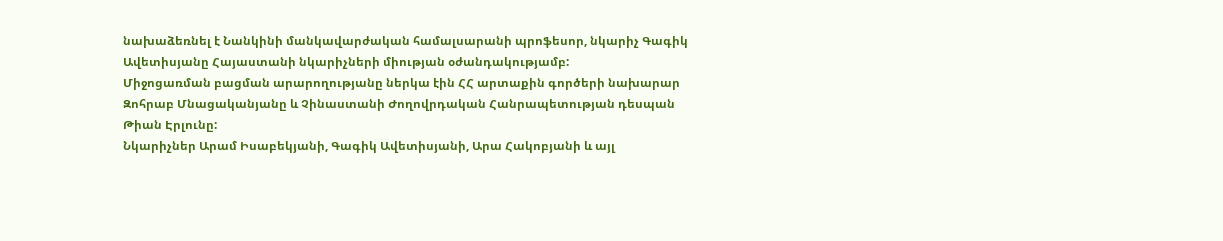նախաձեռնել է Նանկինի մանկավարժական համալսարանի պրոֆեսոր, նկարիչ Գագիկ Ավետիսյանը Հայաստանի նկարիչների միության օժանդակությամբ:
Միջոցառման բացման արարողությանը ներկա էին ՀՀ արտաքին գործերի նախարար Զոհրաբ Մնացականյանը և Չինաստանի Ժողովրդական Հանրապետության դեսպան Թիան Էրլունը:
Նկարիչներ Արամ Իսաբեկյանի, Գագիկ Ավետիսյանի, Արա Հակոբյանի և այլ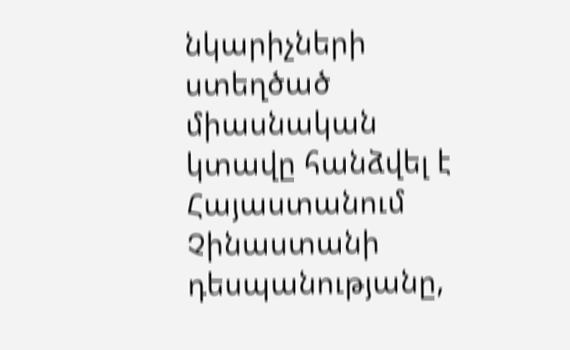նկարիչների ստեղծած միասնական կտավը հանձվել է Հայաստանում Չինաստանի դեսպանությանը,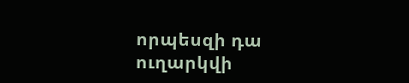որպեսզի դա ուղարկվի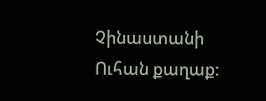Չինաստանի Ուհան քաղաք: